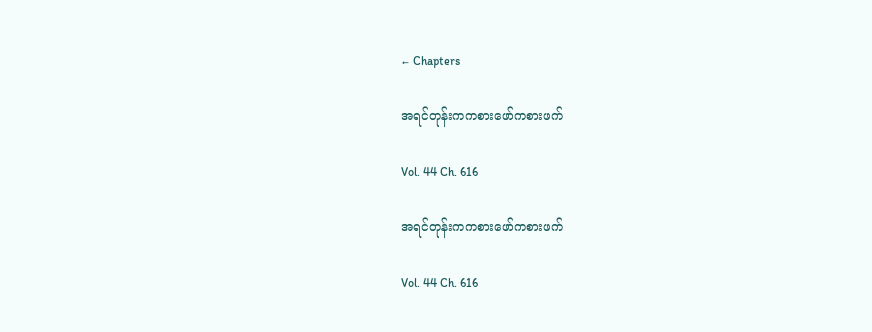← Chapters

အရင်တုန်းကကစားဖော်ကစားဖက်

Vol. 44 Ch. 616

အရင်တုန်းကကစားဖော်ကစားဖက်

Vol. 44 Ch. 616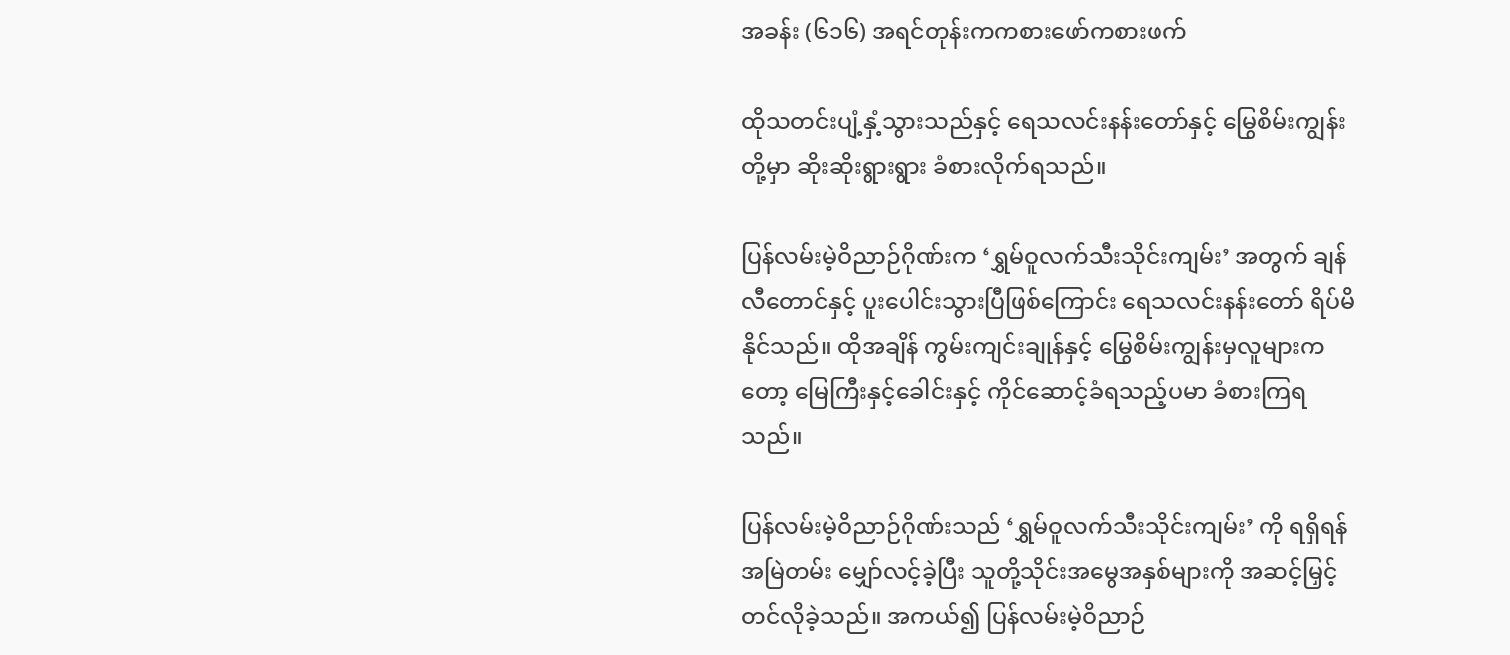အခန်း (၆၁၆) အရင်တုန်းကကစားဖော်ကစားဖက်

ထိုသတင်းပျံ့နှံ့သွားသည်နှင့် ရေသလင်းနန်းတော်နှင့် မြွေစိမ်းကျွန်းတို့မှာ ဆိုးဆိုးရွားရွား ခံစားလိုက်ရသည်။

ပြန်လမ်းမဲ့ဝိညာဉ်ဂိုဏ်းက ‘ရွှမ်ဝူလက်သီးသိုင်းကျမ်း’ အတွက် ချန်လီတောင်နှင့် ပူးပေါင်းသွားပြီဖြစ်ကြောင်း ရေသလင်းနန်းတော် ရိပ်မိနိုင်သည်။ ထိုအချိန် ကွမ်းကျင်းချုန်နှင့် မြွေစိမ်းကျွန်းမှလူများကတော့ မြေကြီးနှင့်ခေါင်းနှင့် ကိုင်ဆောင့်ခံရသည့်ပမာ ခံစားကြရသည်။

ပြန်လမ်းမဲ့ဝိညာဉ်ဂိုဏ်းသည် ‘ရွှမ်ဝူလက်သီးသိုင်းကျမ်း’ ကို ရရှိရန် အမြဲတမ်း မျှော်လင့်ခဲ့ပြီး သူတို့သိုင်းအမွေအနှစ်များကို အဆင့်မြှင့်တင်လိုခဲ့သည်။ အကယ်၍ ပြန်လမ်းမဲ့ဝိညာဉ်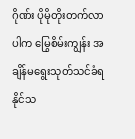ဂိုဏ်း ပိုမိုတိုးတက်လာပါက မြွေစိမ်းကျွန်း အချိန်မရွေးသုတ်သင်ခံရနိုင်သ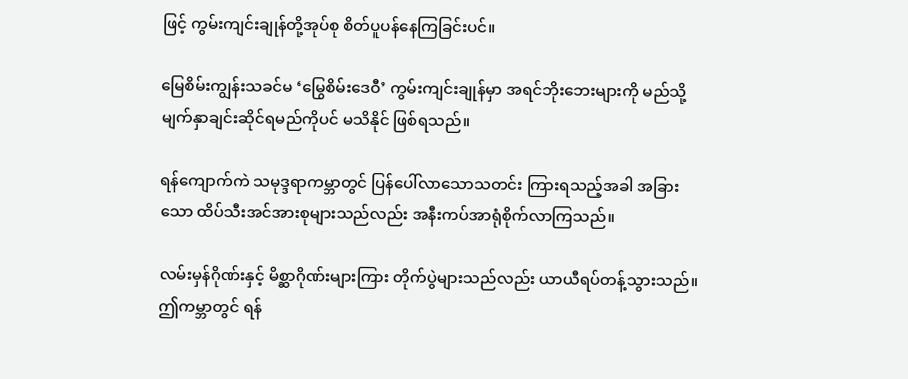ဖြင့် ကွမ်းကျင်းချုန်တို့အုပ်စု စိတ်ပူပန်နေကြခြင်းပင်။

မြေစိမ်းကျွန်းသခင်မ ‘မြွေစိမ်းဒေဝီ’ ကွမ်းကျင်းချုန်မှာ အရင်ဘိုးဘေးများကို မည်သို့မျက်နှာချင်းဆိုင်ရမည်ကိုပင် မသိနိုင် ဖြစ်ရသည်။

ရန်ကျောက်ကဲ သမုဒ္ဒရာကမ္ဘာတွင် ပြန်ပေါ်လာသောသတင်း ကြားရသည့်အခါ အခြားသော ထိပ်သီးအင်အားစုများသည်လည်း အနီးကပ်အာရုံစိုက်လာကြသည်။

လမ်းမှန်ဂိုဏ်းနှင့် မိစ္ဆာဂိုဏ်းများကြား တိုက်ပွဲများသည်လည်း ယာယီရပ်တန့်သွားသည်။ ဤကမ္ဘာတွင် ရန်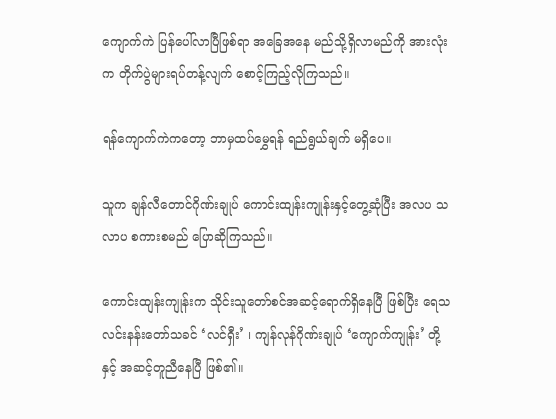ကျောက်ကဲ ပြန်ပေါ်လာပြီဖြစ်ရာ အခြေအနေ မည်သို့ရှိလာမည်ကို အားလုံးက တိုက်ပွဲများရပ်တန့်လျက် စောင့်ကြည့်လိုကြသည်။

ရန်ကျောက်ကဲကတော့ ဘာမှထပ်မွှေရန် ရည်ရွယ်ချက် မရှိပေ။

သူက ချန်လီတောင်ဂိုဏ်းချုပ် ကောင်းထျန်းကျုန်းနှင့်တွေ့ဆုံပြီး အလပ သလာပ စကားစမည် ပြောဆိုကြသည်။

ကောင်းထျန်းကျုန်းက သိုင်းသူတော်စင်အဆင့်ရောက်ရှိနေပြီ ဖြစ်ပြီး ရေသလင်းနန်းတော်သခင် ‘လင်ရှီး’ ၊ ကျန်လုန်ဂိုဏ်းချုပ် ‘ကျောက်ကျုန်း’ တို့နှင့် အဆင့်တူညီနေပြီ ဖြစ်၏။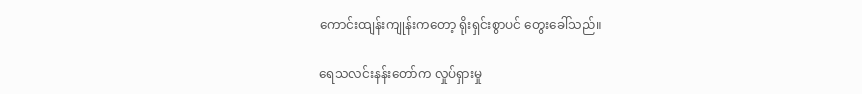ကောင်းထျန်းကျုန်းကတော့ ရိုးရှင်းစွာပင် တွေးခေါ်သည်။

ရေသလင်းနန်းတော်က လှုပ်ရှားမှု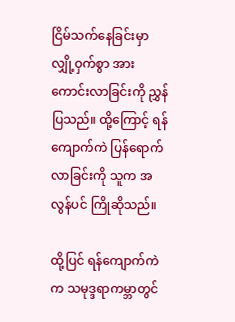ငြိမ်သက်နေခြင်းမှာ လျှို့ဝှက်စွာ အားကောင်းလာခြင်းကို ညွှန်ပြသည်။ ထို့ကြောင့် ရန်ကျောက်ကဲ ပြန်ရောက်လာခြင်းကို သူက အလွန်ပင် ကြိုဆိုသည်။

ထို့ပြင် ရန်ကျောက်ကဲက သမုဒ္ဒရာကမ္ဘာတွင်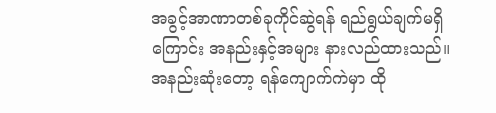အခွင့်အာဏာတစ်ခုကိုင်ဆွဲရန် ရည်ရွယ်ချက်မရှိကြောင်း အနည်းနှင့်အများ နားလည်ထားသည်။ အနည်းဆုံးတော့ ရန်ကျောက်ကဲမှာ ထို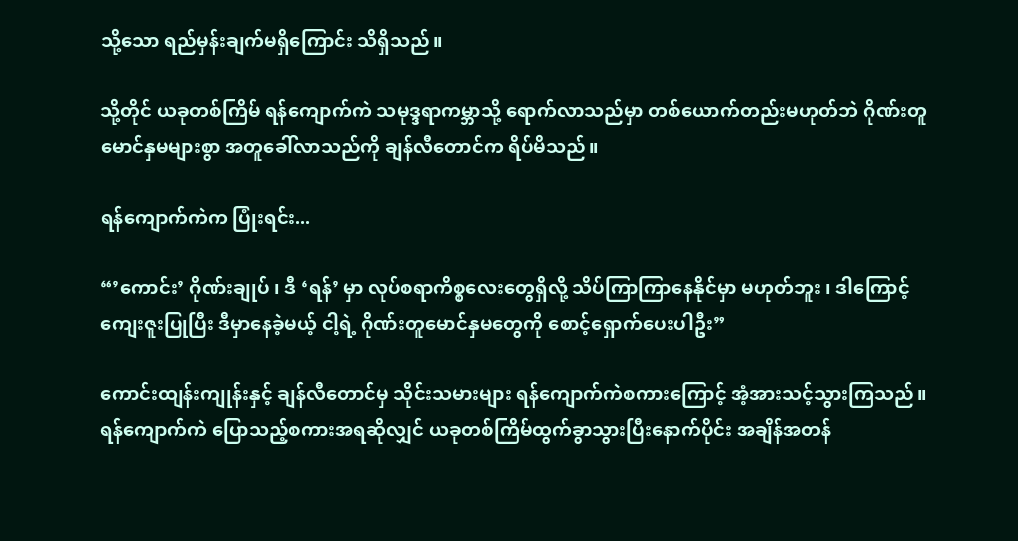သို့သော ရည်မှန်းချက်မရှိကြောင်း သိရှိသည်။

သို့တိုင် ယခုတစ်ကြိမ် ရန်ကျောက်ကဲ သမုဒ္ဒရာကမ္ဘာသို့ ရောက်လာသည်မှာ တစ်ယောက်တည်းမဟုတ်ဘဲ ဂိုဏ်းတူမောင်နှမများစွာ အတူခေါ်လာသည်ကို ချန်လီတောင်က ရိပ်မိသည်။

ရန်ကျောက်ကဲက ပြုံးရင်း...

“’ကောင်း’ ဂိုဏ်းချုပ် ၊ ဒီ ‘ရန်’ မှာ လုပ်စရာကိစ္စလေးတွေရှိလို့ သိပ်ကြာကြာနေနိုင်မှာ မဟုတ်ဘူး ၊ ဒါကြောင့် ကျေးဇူးပြုပြီး ဒီမှာနေခဲ့မယ့် ငါ့ရဲ့ ဂိုဏ်းတူမောင်နှမတွေကို စောင့်ရှောက်ပေးပါဦး”

ကောင်းထျန်းကျုန်းနှင့် ချန်လီတောင်မှ သိုင်းသမားများ ရန်ကျောက်ကဲစကားကြောင့် အံ့အားသင့်သွားကြသည်။ ရန်ကျောက်ကဲ ပြောသည့်စကားအရဆိုလျှင် ယခုတစ်ကြိမ်ထွက်ခွာသွားပြီးနောက်ပိုင်း အချိန်အတန်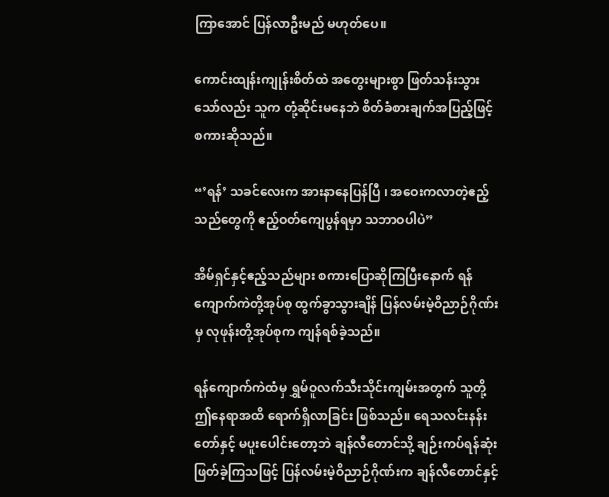ကြာအောင် ပြန်လာဦးမည် မဟုတ်ပေ။

ကောင်းထျန်းကျုန်းစိတ်ထဲ အတွေးများစွာ ဖြတ်သန်းသွားသော်လည်း သူက တုံ့ဆိုင်းမနေဘဲ စိတ်ခံစားချက်အပြည့်ဖြင့် စကားဆိုသည်။

“’ရန်’ သခင်လေးက အားနာနေပြန်ပြီ ၊ အဝေးကလာတဲ့ဧည့်သည်တွေကို ဧည့်ဝတ်ကျေပွန်ရမှာ သဘာဝပါပဲ”

အိမ်ရှင်နှင့်ဧည့်သည်များ စကားပြောဆိုကြပြီးနောက် ရန်ကျောက်ကဲတို့အုပ်စု ထွက်ခွာသွားချိန် ပြန်လမ်းမဲ့ဝိညာဉ်ဂိုဏ်းမှ လုဖုန်းတို့အုပ်စုက ကျန်ရစ်ခဲ့သည်။

ရန်ကျောက်ကဲထံမှ ရွှမ်ဝူလက်သီးသိုင်းကျမ်းအတွက် သူတို့ ဤနေရာအထိ ရောက်ရှိလာခြင်း ဖြစ်သည်။ ရေသလင်းနန်းတော်နှင့် မပူး‌ပေါင်းတော့ဘဲ ချန်လီတောင်သို့ ချဉ်းကပ်ရန်ဆုံးဖြတ်ခဲ့ကြသဖြင့် ပြန်လမ်းမဲ့ဝိညာဉ်ဂိုဏ်းက ချန်လီတောင်နှင့်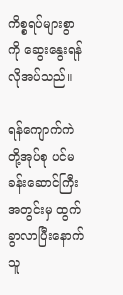ကိစ္စရပ်များစွာကို ဆွေးနွေးရန် လိုအပ်သည်။

ရန်ကျောက်ကဲတို့အုပ်စု ပင်မခန်းဆောင်ကြီးအတွင်းမှ ထွက်ခွာလာပြီးနောက် သူ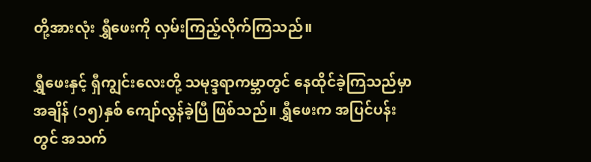တို့အားလုံး ရွှီဖေးကို လှမ်းကြည့်လိုက်ကြသည်။

ရွှီဖေးနှင့် ရှီကျွင်းလေးတို့ သမုဒ္ဒရာကမ္ဘာတွင် နေထိုင်ခဲ့ကြသည်မှာ အချိန် (၁၅)နှစ် ကျော်လွန်ခဲ့ပြီ ဖြစ်သည်။ ရွှီဖေးက အပြင်ပန်းတွင် အသက်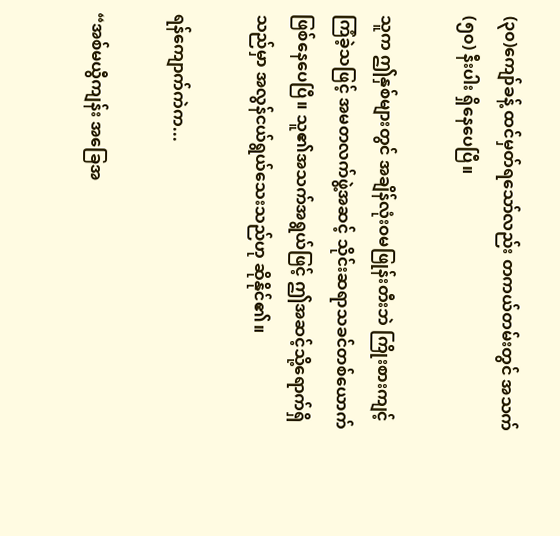(၃၀)ကျော်ခန့် ထင်မှတ်ရသော်လည်း တကယ်တမ်းတွင် အသက် (၅၀) နီးပါး ရှိနေပေပြီ။

သူက ဤနှစ်များတွင် အချိန်လုံးဝမဖြုန်းတီးဘဲ ကြိုးစားကျင့်ကြံခဲ့သဖြင့် အမတလက်ဖွဲ့အဆင့် သိုင်းဆရာသခင်တစ်ယောက် ဖြစ်နေပေပြီ။ သူ၏အသက်အရွယ်ဖြင့် ဤအဆင့်သို့ရောက်ရှိသည်မှာ အလွန်ငယ်ရွယ်သေးသည်ဟု ဆိုနိုင်၏။

ရန်ကျောက်ကဲက...

“အစ်မယွီကျန်း အခြေအ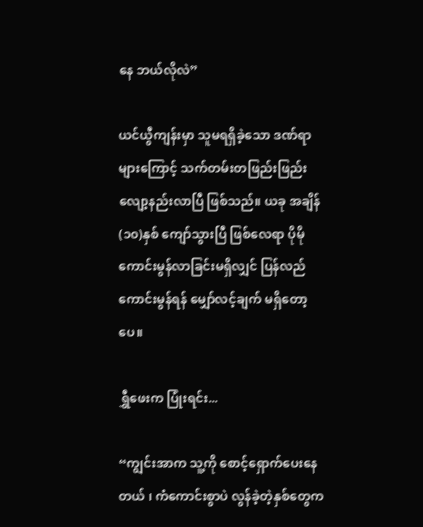နေ ဘယ်လိုလဲ”

ယင်ယွီကျန်းမှာ သူမရရှိခဲ့သော ဒဏ်ရာများကြောင့် သက်တမ်းတဖြည်းဖြည်း လျော့နည်းလာပြီ ဖြစ်သည်။ ယခု အချိန် (၁၀)နှစ် ကျော်သွားပြီ ဖြစ်လေရာ ပိုမိုကောင်းမွန်လာခြင်းမရှိလျှင် ပြန်လည်ကောင်းမွန်ရန် မျှော်လင့်ချက် မရှိတော့ပေ။

ရွှီဖေးက ပြုံးရင်း...

“ကျွင်းအာက သူ့ကို စောင့်ရှောက်ပေးနေတယ် ၊ ကံကောင်းစွာပဲ လွန်ခဲ့တဲ့နှစ်တွေက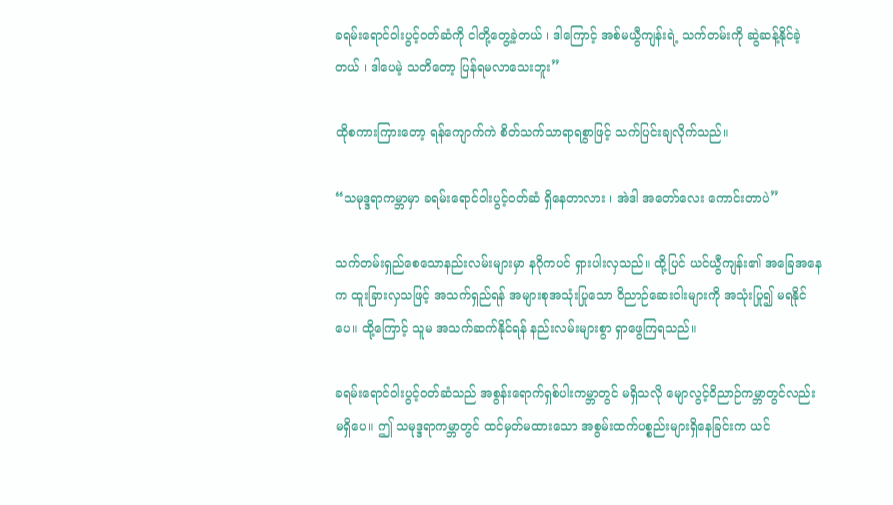ခရမ်းရောင်ဝါးပွင့်ဝတ်ဆံကို ငါတို့တွေ့ခဲ့တယ် ၊ ဒါကြောင့် အစ်မယွီကျန်းရဲ့ သက်တမ်းကို ဆွဲဆန့်နိုင်ခဲ့တယ် ၊ ဒါပေမဲ့ သတိတော့ ပြန်ရမလာသေးဘူး”

ထိုစကားကြားတော့ ရန်ကျောက်ကဲ စိတ်သက်သာရာရစွာဖြင့် သက်ပြင်းချလိုက်သည်။

“သမုဒ္ဒရာကမ္ဘာမှာ ခရမ်းရောင်ဝါးပွင့်ဝတ်ဆံ ရှိနေတာလား ၊ အဲဒါ အတော်လေး ကောင်းတာပဲ”

သက်တမ်းရှည်စေသောနည်းလမ်းများမှာ နဂိုကပင် ရှားပါးလှသည်။ ထို့ပြင် ယင်ယွီကျန်း၏ အခြေအနေက ထူးခြားလှသဖြင့် အသက်ရှည်ရန် အများစုအသုံးပြုသော ဝိညာဉ်ဆေးဝါးများကို အသုံးပြု၍ မရနိုင်ပေ။ ထို့ကြောင့် သူမ အသက်ဆက်နိုင်ရန် နည်းလမ်းများစွာ ရှာဖွေကြရသည်။

ခရမ်းရောင်ဝါးပွင့်ဝတ်ဆံသည် အစွန်းရောက်ရှစ်ပါးကမ္ဘာတွင် မရှိသလို မျောလွင့်ဝိညာဉ်ကမ္ဘာတွင်လည်း မရှိပေ။ ဤ သမုဒ္ဒရာကမ္ဘာတွင် ထင်မှတ်မထားသော အစွမ်းထက်ပစ္စည်းများရှိနေခြင်းက ယင်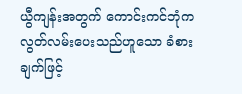ယွီကျန်းအတွက် ကောင်းကင်ဘုံက လွတ်လမ်းပေးသည်ဟူသော ခံစားချက်ဖြင့်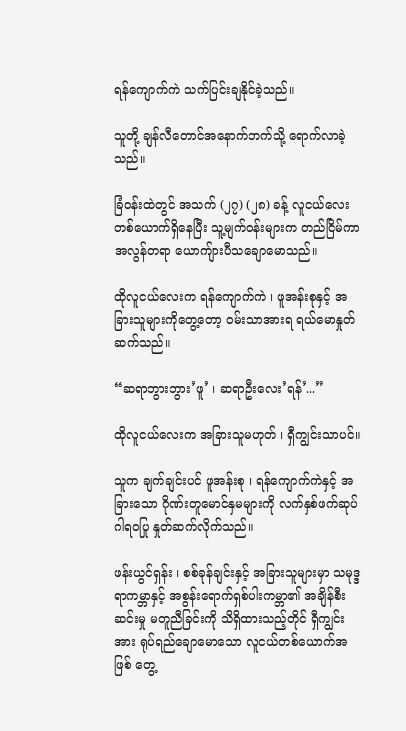ရန်ကျောက်ကဲ သက်ပြင်းချနိုင်ခဲ့သည်။

သူတို့ ချန်လီတောင်အနောက်ဘက်သို့ ရောက်လာခဲ့သည်။

ခြံဝန်းထဲတွင် အသက် (၂၇) (၂၈) ခန့် လူငယ်လေးတစ်ယောက်ရှိနေပြီး သူ့မျက်ဝန်းများက တည်ငြိမ်ကာ အလွန်တရာ ယောကျ်ားပီသချောမောသည်။

ထိုလူငယ်လေးက ရန်ကျောက်ကဲ ၊ ဖူအန်းစုနှင့် အခြားသူများကိုတွေ့တော့ ဝမ်းသာအားရ ရယ်မောနှုတ်ဆက်သည်။

“ဆရာဘွားဘွား’ဖူ’ ၊ ဆရာဦးလေး’ရန်’...”

ထိုလူငယ်လေးက အခြားသူမဟုတ် ၊ ရှီကျွင်းသာပင်။

သူက ချက်ချင်းပင် ဖူအန်းစု ၊ ရန်ကျောက်ကဲနှင့် အခြား‌သော ဂိုဏ်းတူမောင်နှမများကို လက်နှစ်ဖက်ဆုပ်ဂါရဝပြု နှုတ်ဆက်လိုက်သည်။

ဖန်းယွင်ရှန်း ၊ စစ်ခုန်ချင်းနှင့် အခြားသူများမှာ သမုဒ္ဒရာကမ္ဘာနှင့် အစွန်းရောက်ရှစ်ပါးကမ္ဘာ၏ အချိန်စီးဆင်းမှု မတူညီခြင်းကို သိရှိထားသည့်တိုင် ရှီကျွင်းအား ရုပ်ရည်ချောမောသော လူငယ်တစ်ယောက်အဖြစ် တွေ့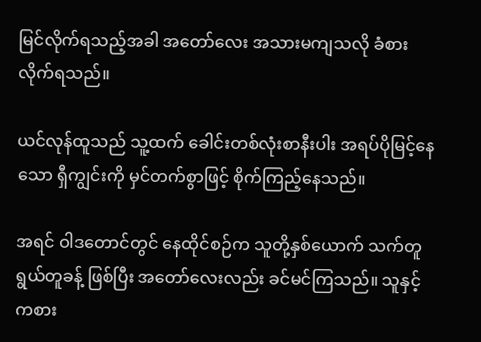မြင်လိုက်ရသည့်အခါ အတော်လေး အသားမကျသလို ခံစားလိုက်ရသည်။

ယင်လုန်ထူသည် သူ့ထက် ခေါင်းတစ်လုံးစာနီးပါး အရပ်ပိုမြင့်နေသော ရှီကျွင်းကို မှင်တက်စွာဖြင့် စိုက်ကြည့်နေသည်။

အရင် ဝါဒတောင်တွင် နေထိုင်စဉ်က သူတို့နှစ်ယောက် သက်တူရွယ်တူခန့် ဖြစ်ပြီး အတော်လေးလည်း ခင်မင်ကြသည်။ သူနှင့် ကစား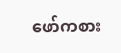ဖော်ကစား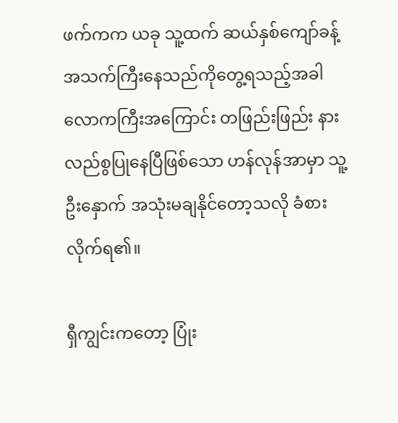ဖက်ကက ယခု သူ့ထက် ဆယ်နှစ်ကျော်ခန့် အသက်ကြီးနေသည်ကိုတွေ့ရသည့်အခါ လောကကြီးအကြောင်း တဖြည်းဖြည်း နားလည်စွပြုနေပြီဖြစ်သော ဟန်လုန်အာမှာ သူ့ဦးနှောက် အသုံးမချနိုင်တော့သလို ခံစားလိုက်ရ၏။

ရှီကျွင်းကတော့ ပြုံး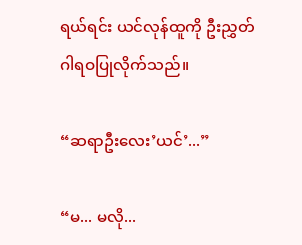ရယ်ရင်း ယင်လုန်ထူကို ဦးညွှတ်ဂါရဝပြုလိုက်သည်။

“ဆရာဦးလေး’ယင်’...”

“မ... မလို...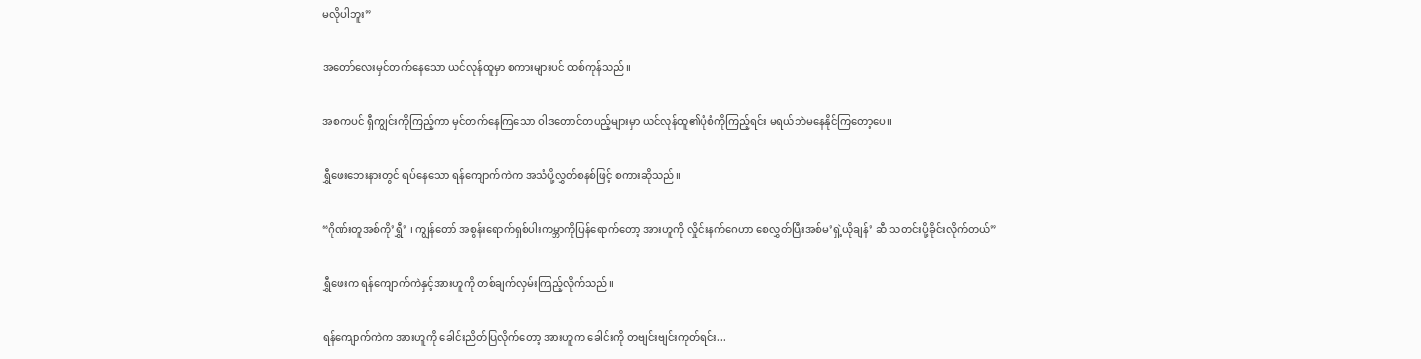မလိုပါဘူး”

အတော်လေးမှင်တက်နေသော ယင်လုန်ထူမှာ စကားများပင် ထစ်ကုန်သည်။

အစကပင် ရှီကျွင်းကိုကြည့်ကာ မှင်တက်နေကြသော ဝါဒ‌တောင်တပည့်များမှာ ယင်လုန်ထူ၏ပုံစံကိုကြည့်ရင်း မရယ်ဘဲမနေနိုင်ကြတော့ပေ။

ရွှီဖေးဘေးနားတွင် ရပ်နေသော ရန်ကျောက်ကဲက အသံပို့လွှတ်စနစ်ဖြင့် စကားဆိုသည်။

“ဂိုဏ်းတူအစ်ကို’ရွှီ’ ၊ ကျွန်တော် အစွန်းရောက်ရှစ်ပါးကမ္ဘာကိုပြန်ရောက်တော့ အားဟူကို လှိုင်းနက်ဂေဟာ စေလွှတ်ပြီးအစ်မ’ရှဲ့ယိုချန်’ ဆီ သတင်းပို့ခိုင်းလိုက်တယ်”

ရွှီဖေးက ရန်ကျောက်ကဲနှင့်အားဟူကို တစ်ချက်လှမ်းကြည့်လိုက်သည်။

ရန်ကျောက်ကဲက အားဟူကို ခေါင်းညိတ်ပြလိုက်တော့ အားဟူက ခေါင်းကို တဗျင်းဗျင်းကုတ်ရင်း...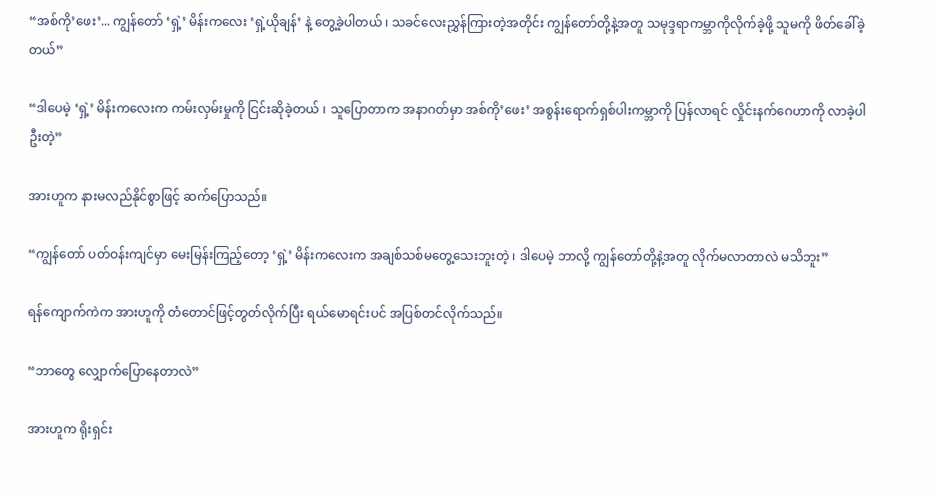“အစ်ကို’ဖေး’... ကျွန်တော် ‘ရှဲ့’ မိန်းကလေး ‘ရှဲ့ယိုချန်’ နဲ့ တွေ့ခဲ့ပါတယ် ၊ သခင်လေးညွှန်ကြားတဲ့အတိုင်း ကျွန်တော်တို့နဲ့အတူ သမုဒ္ဒရာကမ္ဘာကိုလိုက်ခဲ့ဖို့ သူမကို ဖိတ်ခေါ်ခဲ့တယ်”

“ဒါပေမဲ့ ‘ရှဲ့’ မိန်းကလေးက ကမ်းလှမ်းမှုကို ငြင်းဆိုခဲ့တယ် ၊ သူပြောတာက အနာဂတ်မှာ အစ်ကို’ဖေး’ အစွန်းရောက်ရှစ်ပါးကမ္ဘာကို ပြန်လာရင် လှိုင်းနက်ဂေဟာကို လာခဲ့ပါဦးတဲ့”

အားဟူက နားမလည်နိုင်စွာဖြင့် ဆက်ပြောသည်။

“ကျွန်တော် ပတ်ဝန်းကျင်မှာ မေးမြန်းကြည့်တော့ ‘ရှဲ့’ မိန်းကလေးက အချစ်သစ်မတွေ့သေးဘူးတဲ့ ၊ ဒါပေမဲ့ ဘာလို့ ကျွန်တော်တို့နဲ့အတူ လိုက်မလာတာလဲ မသိဘူး”

ရန်ကျောက်ကဲက အားဟူကို တံတောင်ဖြင့်တွတ်လိုက်ပြီး ရယ်မောရင်းပင် အပြစ်တင်လိုက်သည်။

“ဘာတွေ လျှောက်ပြောနေတာလဲ”

အားဟူက ရိုးရှင်း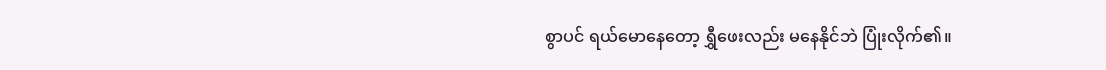စွာပင် ရယ်မောနေတော့ ရွှီဖေးလည်း မနေနိုင်ဘဲ ပြုံးလိုက်၏။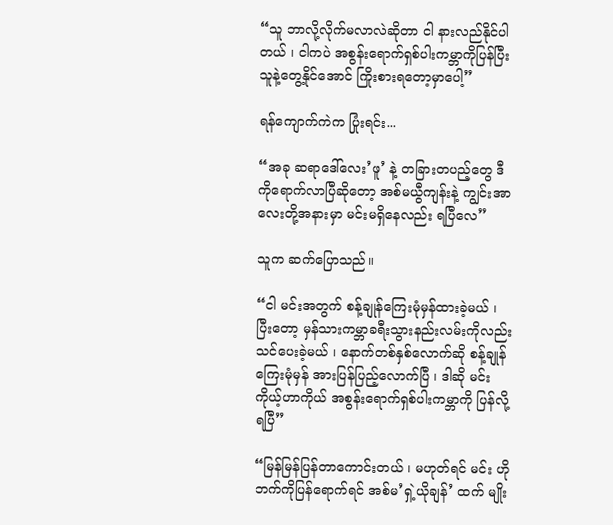“သူ ဘာလို့လိုက်မလာလဲဆိုတာ ငါ နားလည်နိုင်ပါတယ် ၊ ငါကပဲ အစွန်းရောက်ရှစ်ပါးကမ္ဘာကိုပြန်ပြီး သူနဲ့တွေ့နိုင်အောင် ကြိုးစားရတော့မှာပေါ့”

ရန်ကျောက်ကဲက ပြုံးရင်း...

“အခု ဆရာ‌ဒေါ်လေး’ဖူ’ နဲ့ တခြားတပည့်တွေ ဒီကိုရောက်လာပြီဆိုတော့ အစ်မယွီကျန်းနဲ့ ကျွင်းအာလေးတို့အနားမှာ မင်းမရှိနေလည်း ရပြီလေ”

သူက ဆက်ပြောသည်။

“ငါ မင်းအတွက် စန့်ချုန်ကြေးမုံမှန်ထားခဲ့မယ် ၊ ပြီးတော့ မှန်သားကမ္ဘာခရီးသွားနည်းလမ်းကိုလည်း သင်ပေးခဲ့မယ် ၊ နောက်တစ်နှစ်လောက်ဆို စန့်ချုန်ကြေးမုံမှန် အားပြန်ပြည့်လောက်ပြီ ၊ ဒါဆို မင်း ကိုယ့်ဟာကိုယ် အစွန်းရောက်ရှစ်ပါးကမ္ဘာကို ပြန်လို့ရပြီ”

“မြန်မြန်ပြန်တာကောင်းတယ် ၊ မဟုတ်ရင် မင်း ဟိုဘက်ကိုပြန်ရောက်ရင် အစ်မ’ရှဲ့ယိုချန်’ ထက် မျိုး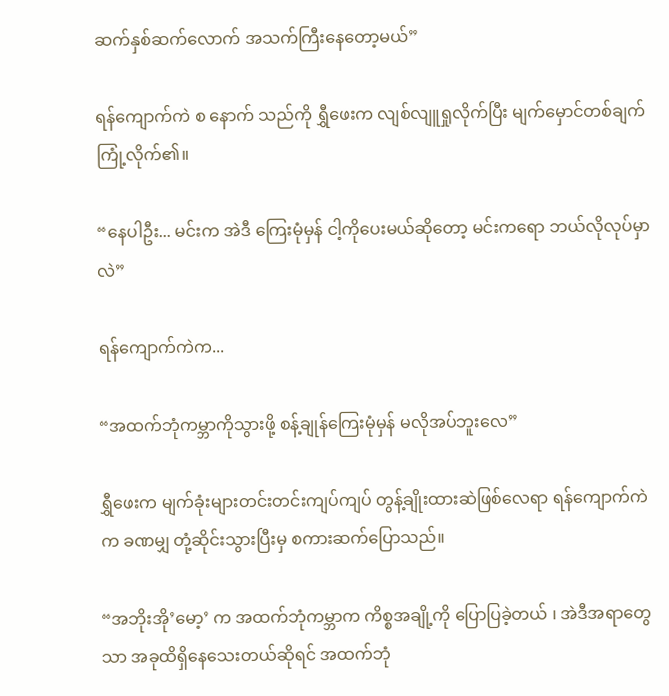ဆက်နှစ်ဆက်လောက် အသက်ကြီးနေတော့မယ်”

ရန်ကျောက်ကဲ စ နောက် သည်ကို ရွှီဖေးက လျစ်လျူရှုလိုက်ပြီး မျက်မှောင်တစ်ချက် ကြုံ့လိုက်၏။

“နေပါဦး... မင်းက အဲဒီ ကြေးမုံမှန် ငါ့ကိုပေးမယ်ဆိုတော့ မင်းကရော ဘယ်လိုလုပ်မှာလဲ”

ရန်ကျောက်ကဲက...

“အထက်ဘုံကမ္ဘာကိုသွားဖို့ စန့်ချုန်ကြေးမုံမှန် မလိုအပ်ဘူးလေ”

ရွှီဖေးက မျက်ခုံးများတင်းတင်းကျပ်ကျပ် တွန့်ချိုးထားဆဲဖြစ်လေရာ ရန်ကျောက်ကဲက ခဏမျှ တုံ့ဆိုင်းသွားပြီးမှ စကားဆက်ပြောသည်။

“အဘိုးအို’မော့’ က အထက်ဘုံကမ္ဘာက ကိစ္စအချို့ကို ပြောပြခဲ့တယ် ၊ အဲဒီအရာတွေသာ အခုထိရှိနေသေးတယ်ဆိုရင် အထက်ဘုံ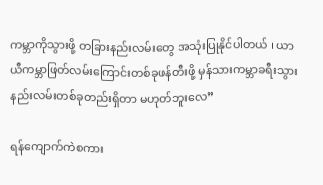ကမ္ဘာကိုသွားဖို့ တခြားနည်းလမ်းတွေ အသုံးပြုနိုင်ပါတယ် ၊ ယာယီကမ္ဘာဖြတ်လမ်းကြောင်းတစ်ခုဖန်တီးဖို့ မှန်သားကမ္ဘာခရီးသွားနည်းလမ်းတစ်ခုတည်းရှိတာ မဟုတ်ဘူးလေ”

ရန်ကျောက်ကဲစကား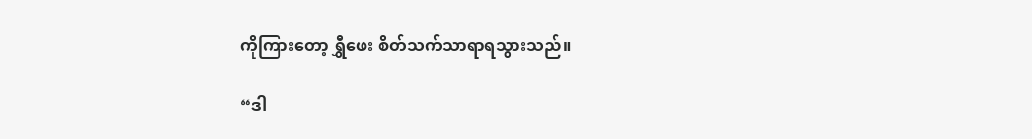ကိုကြားတော့ ရွှီဖေး စိတ်သက်သာရာရသွားသည်။

“ဒါ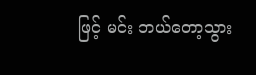ဖြင့် မင်း ဘယ်တော့သွား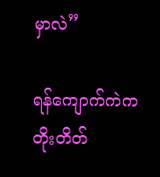မှာလဲ”

ရန်ကျောက်ကဲက တိုးတိတ်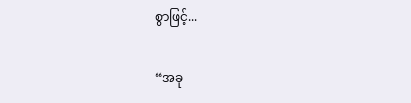စွာဖြင့်...

“အခု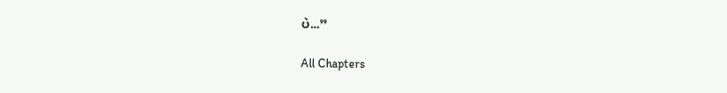ပဲ...”

All Chapters